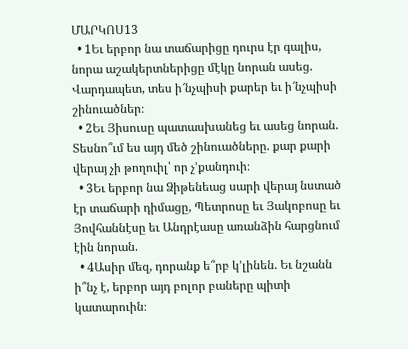ՄԱՐԿՈՍ13
  • 1Եւ երբոր նա տաճարիցը դուրս էր գալիս, նորա աշակերտներիցը մէկը նորան ասեց. Վարդապետ, տես ի՜նչպիսի քարեր եւ ի՜նչպիսի շինուածներ։
  • 2Եւ Յիսուսը պատասխանեց եւ ասեց նորան. Տեսնո՞ւմ ես այդ մեծ շինուածները. քար քարի վերայ չի թողուիլ՝ որ չ’քանդուի։
  • 3Եւ երբոր նա Ձիթենեաց սարի վերայ նստած էր տաճարի դիմացը, Պետրոսը եւ Յակոբոսը եւ Յովհաննէսը եւ Անդրէասը առանձին հարցնում էին նորան.
  • 4Ասիր մեզ, դորանք ե՞րբ կ’լինեն. Եւ նշանն ի՞նչ է, երբոր այդ բոլոր բաները պիտի կատարուին։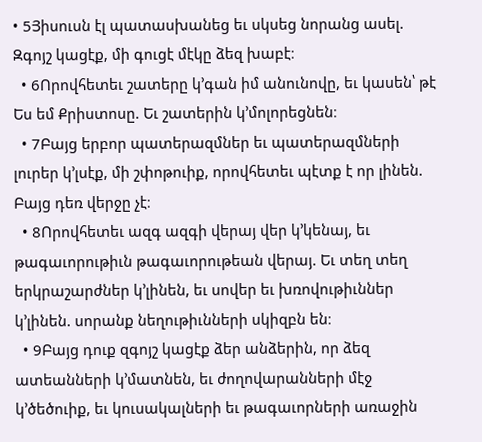• 5Յիսուսն էլ պատասխանեց եւ սկսեց նորանց ասել. Զգոյշ կացէք, մի գուցէ մէկը ձեզ խաբէ։
  • 6Որովհետեւ շատերը կ’գան իմ անունովը, եւ կասեն՝ թէ Ես եմ Քրիստոսը. Եւ շատերին կ’մոլորեցնեն։
  • 7Բայց երբոր պատերազմներ եւ պատերազմների լուրեր կ’լսէք, մի շփոթուիք, որովհետեւ պէտք է որ լինեն. Բայց դեռ վերջը չէ։
  • 8Որովհետեւ ազգ ազգի վերայ վեր կ’կենայ, եւ թագաւորութիւն թագաւորութեան վերայ. Եւ տեղ տեղ երկրաշարժներ կ’լինեն, եւ սովեր եւ խռովութիւններ կ’լինեն. սորանք նեղութիւնների սկիզբն են։
  • 9Բայց դուք զգոյշ կացէք ձեր անձերին, որ ձեզ ատեանների կ’մատնեն, եւ ժողովարանների մէջ կ’ծեծուիք, եւ կուսակալների եւ թագաւորների առաջին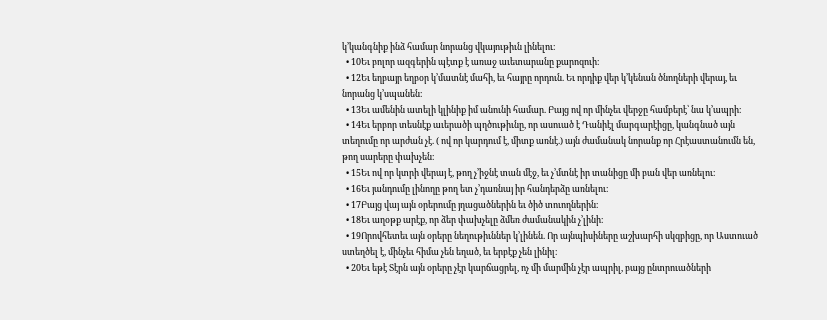կ’կանգնիք ինձ համար նորանց վկայութիւն լինելու։
  • 10Եւ բոլոր ազգերին պէտք է առաջ աւետարանը քարոզուի։
  • 12Եւ եղբայր եղբօր կ’մատնէ մահի, եւ հայրը որդուն. Եւ որդիք վեր կ’կենան ծնողների վերայ, եւ նորանց կ’սպանեն։
  • 13Եւ ամենին ատելի կլինիք իմ անունի համար. Բայց ով որ մինչեւ վերջը համբերէ՝ նա կ’ապրի։
  • 14Եւ երբոր տեսնէք աւերածի պղծութիւնը, որ ասուած է Դանիէլ մարգարէիցը, կանգնած այն տեղումը որ արժան չէ. ( ով որ կարդում է, միտք առնէ.) այն ժամանակ նորանք որ Հրէաստանումն են, թող սարերը փախչեն։
  • 15Եւ ով որ կտրի վերայ է, թող չ’իջնէ տան մէջ, եւ չ’մտնէ իր տանիցը մի բան վեր առնելու։
  • 16Եւ յանդումը լինողը թող ետ չ’դառնայ իր հանդերձը առնելու։
  • 17Բայց վայ այն օրերումը յղացածներին եւ ծիծ տուողներին։
  • 18Եւ աղօթք արէք, որ ձեր փախչելը ձմեռ ժամանակին չ’լինի։
  • 19Որովհետեւ այն օրերը նեղութիւններ կ’լինեն. Որ այնպիսիները աշխարհի սկզբիցը, որ Աստուած ստեղծել է, մինչեւ հիմա չեն եղած, եւ երբէք չեն լինիլ։
  • 20Եւ եթէ Տէրն այն օրերը չէր կարճացրել, ոչ մի մարմին չէր ապրիլ, բայց ընտրուածների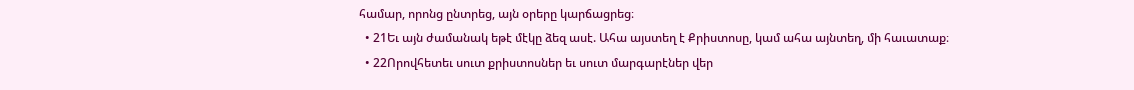համար, որոնց ընտրեց, այն օրերը կարճացրեց։
  • 21Եւ այն ժամանակ եթէ մէկը ձեզ ասէ. Ահա այստեղ է Քրիստոսը, կամ ահա այնտեղ, մի հաւատաք։
  • 22Որովհետեւ սուտ քրիստոսներ եւ սուտ մարգարէներ վեր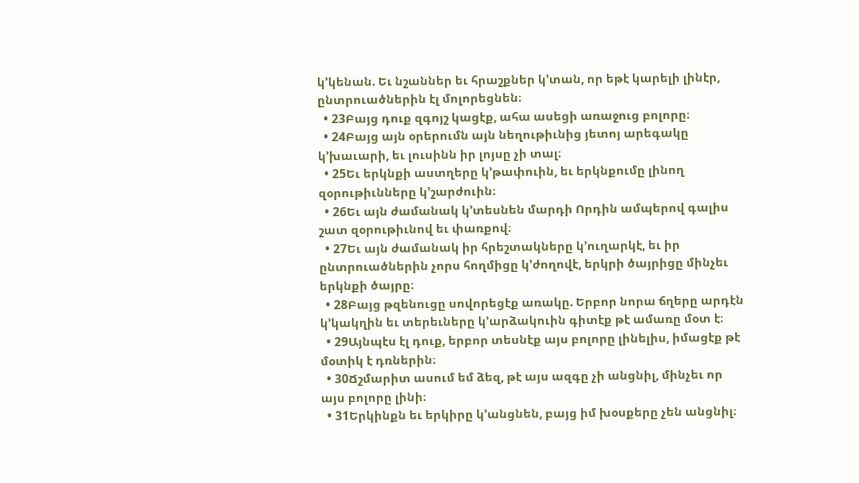կ’կենան. Եւ նշաններ եւ հրաշքներ կ’տան, որ եթէ կարելի լինէր, ընտրուածներին էլ մոլորեցնեն։
  • 23Բայց դուք զգոյշ կացէք, ահա ասեցի առաջուց բոլորը։
  • 24Բայց այն օրերումն այն նեղութիւնից յետոյ արեգակը կ’խաւարի, եւ լուսինն իր լոյսը չի տալ։
  • 25Եւ երկնքի աստղերը կ’թափուին, եւ երկնքումը լինող զօրութիւնները կ’շարժուին։
  • 26Եւ այն ժամանակ կ’տեսնեն մարդի Որդին ամպերով գալիս շատ զօրութիւնով եւ փառքով։
  • 27Եւ այն ժամանակ իր հրեշտակները կ’ուղարկէ, եւ իր ընտրուածներին չորս հողմիցը կ’ժողովէ, երկրի ծայրիցը մինչեւ երկնքի ծայրը։
  • 28Բայց թզենուցը սովորեցէք առակը. Երբոր նորա ճղերը արդէն կ’կակղին եւ տերեւները կ’արձակուին գիտէք թէ ամառը մօտ է։
  • 29Այնպէս էլ դուք, երբոր տեսնէք այս բոլորը լինելիս, իմացէք թէ մօտիկ է դռներին։
  • 30Ճշմարիտ ասում եմ ձեզ, թէ այս ազգը չի անցնիլ, մինչեւ որ այս բոլորը լինի։
  • 31Երկինքն եւ երկիրը կ’անցնեն, բայց իմ խօսքերը չեն անցնիլ։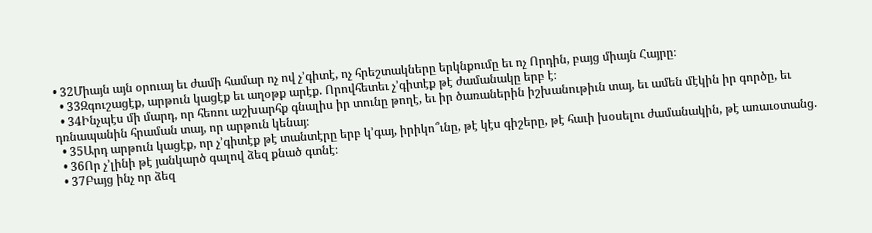• 32Միայն այն օրուայ եւ ժամի համար ոչ ով չ’գիտէ, ոչ հրեշտակները երկնքումը եւ ոչ Որդին, բայց միայն Հայրը։
  • 33Զգուշացէք, արթուն կացէք եւ աղօթք արէք. Որովհետեւ չ’գիտէք թէ ժամանակը երբ է։
  • 34Ինչպէս մի մարդ, որ հեռու աշխարհք գնալիս իր տունը թողէ, եւ իր ծառաներին իշխանութիւն տայ, եւ ամեն մէկին իր գործը, եւ դռնապանին հրաման տայ, որ արթուն կենայ։
  • 35Արդ արթուն կացէք, որ չ’գիտէք թէ տանտէրը երբ կ’գայ, իրիկո՞ւնը, թէ կէս գիշերը, թէ հաւի խօսելու ժամանակին, թէ առաւօտանց.
  • 36Որ չ’լինի թէ յանկարծ գալով ձեզ քնած գտնէ։
  • 37Բայց ինչ որ ձեզ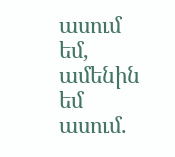ասում եմ, ամենին եմ ասում.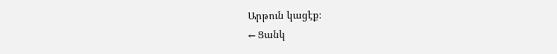Արթուն կացէք։
← Ցանկ